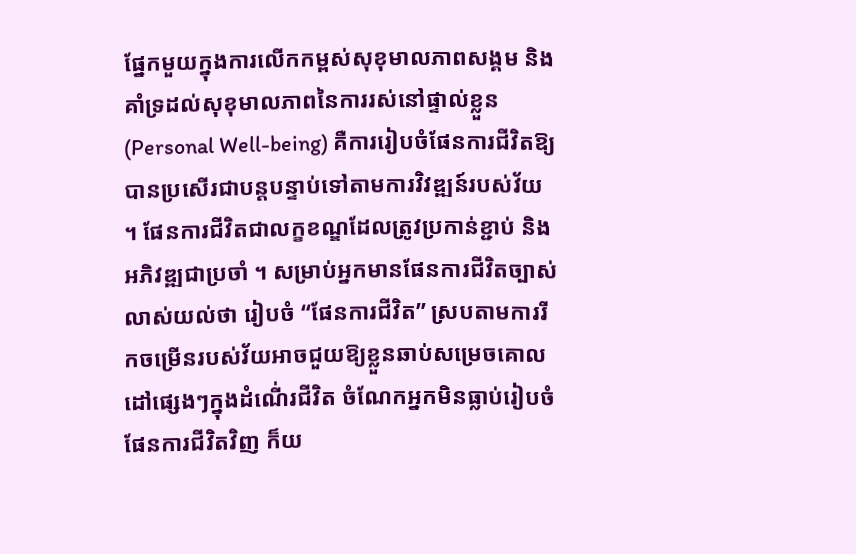ផ្នែកមួយក្នុងការលើកកម្ពស់សុខុមាលភាពសង្គម និងគាំទ្រដល់សុខុមាលភាពនៃការរស់នៅផ្ទាល់ខ្លួន (Personal Well-being) គឺការរៀបចំផែនការជីវិតឱ្យបានប្រសើរជាបន្តបន្ទាប់ទៅតាមការវិវឌ្ឍន៍របស់វ័យ ។ ផែនការជីវិតជាលក្ខខណ្ឌដែលត្រូវប្រកាន់ខ្ជាប់ និងអភិវឌ្ឍជាប្រចាំ ។ សម្រាប់អ្នកមានផែនការជីវិតច្បាស់លាស់យល់ថា រៀបចំ “ផែនការជីវិត” ស្របតាមការរីកចម្រើនរបស់វ័យអាចជួយឱ្យខ្លួនឆាប់សម្រេចគោលដៅផ្សេងៗក្នុងដំណើ់រជីវិត ចំណែកអ្នកមិនធ្លាប់រៀបចំផែនការជីវិតវិញ ក៏យ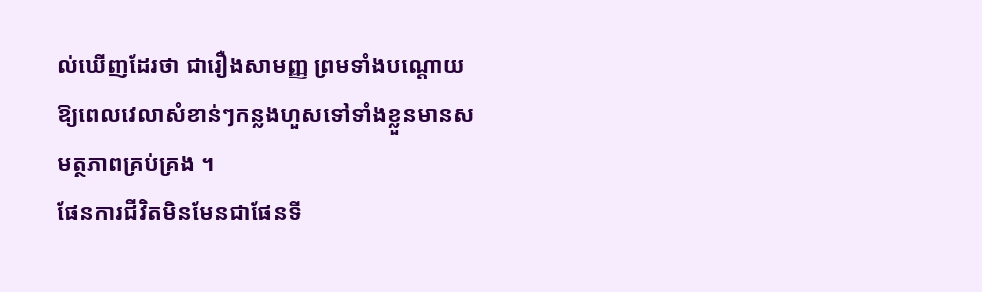ល់ឃើញដែរថា ជារឿងសាមញ្ញ ព្រមទាំងបណ្តោយឱ្យពេលវេលាសំខាន់ៗកន្លងហួសទៅទាំងខ្លួនមានសមត្ថភាពគ្រប់គ្រង ។
ផែនការជីវិតមិនមែនជាផែនទី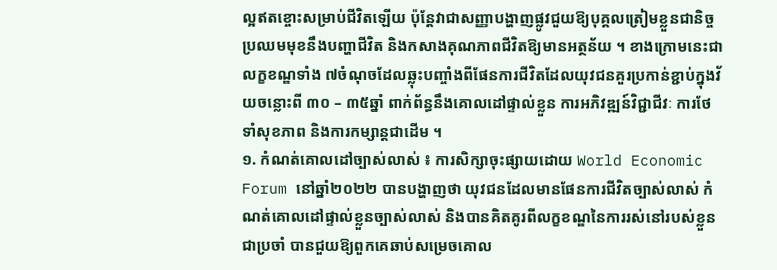ល្អឥតខ្ចោះសម្រាប់ជីវិតឡើយ ប៉ុន្តែវាជាសញ្ញាបង្ហាញផ្លូវជួយឱ្យបុគ្គលត្រៀមខ្លួនជានិច្ចប្រឈមមុខនឹងបញ្ហាជីវិត និងកសាងគុណភាពជីវិតឱ្យមានអត្ថន័យ ។ ខាងក្រោមនេះជាលក្ខខណ្ឌទាំង ៧ចំណុចដែលឆ្លុះបញ្ចាំងពីផែនការជីវិតដែលយុវជនគួរប្រកាន់ខ្ជាប់ក្នុងវ័យចន្លោះពី ៣០ – ៣៥ឆ្នាំ ពាក់ព័ន្ធនឹងគោលដៅផ្ទាល់ខ្លួន ការអភិវឌ្ឍន៍វិជ្ជាជីវៈ ការថែទាំសុខភាព និងការកម្សាន្តជាដើម ។
១. កំណត់គោលដៅច្បាស់លាស់ ៖ ការសិក្សាចុះផ្សាយដោយ World Economic Forum នៅឆ្នាំ២០២២ បានបង្ហាញថា យុវជនដែលមានផែនការជីវិតច្បាស់លាស់ កំណត់គោលដៅផ្ទាល់ខ្លួនច្បាស់លាស់ និងបានគិតគូរពីលក្ខខណ្ឌនៃការរស់នៅរបស់ខ្លួនជាប្រចាំ បានជួយឱ្យពួកគេឆាប់សម្រេចគោល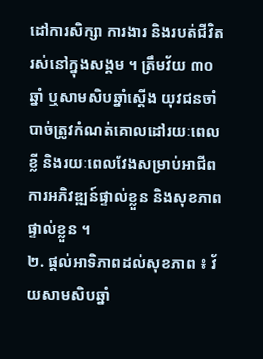ដៅការសិក្សា ការងារ និងរបត់ជីវិតរស់នៅក្នុងសង្គម ។ ត្រឹមវ័យ ៣០ឆ្នាំ ឬសាមសិបឆ្នាំស្តើង យុវជនចាំបាច់ត្រូវកំណត់គោលដៅរយៈពេលខ្លី និងរយៈពេលវែងសម្រាប់អាជីព ការអភិវឌ្ឍន៍ផ្ទាល់ខ្លួន និងសុខភាពផ្ទាល់ខ្លួន ។
២. ផ្តល់អាទិភាពដល់សុខភាព ៖ វ័យសាមសិបឆ្នាំ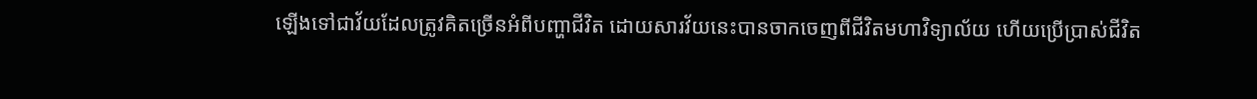ឡើងទៅជាវ័យដែលត្រូវគិតច្រើនអំពីបញ្ហាជីវិត ដោយសារវ័យនេះបានចាកចេញពីជីវិតមហាវិទ្យាល័យ ហើយប្រើប្រាស់ជីវិត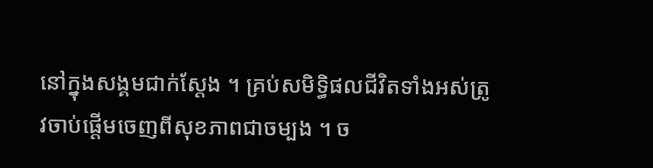នៅក្នុងសង្គមជាក់ស្តែង ។ គ្រប់សមិទ្ធិផលជីវិតទាំងអស់ត្រូវចាប់ផ្តើមចេញពីសុខភាពជាចម្បង ។ ច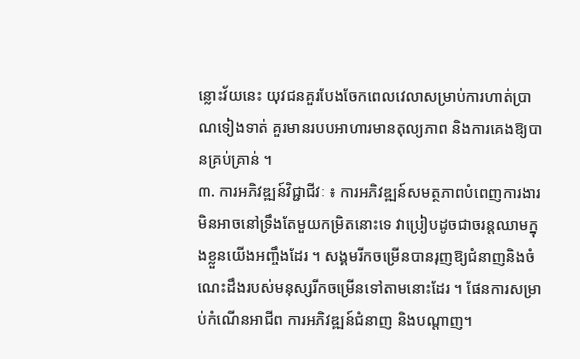ន្លោះវ័យនេះ យុវជនគួរបែងចែកពេលវេលាសម្រាប់ការហាត់ប្រាណទៀងទាត់ គួរមានរបបអាហារមានតុល្យភាព និងការគេងឱ្យបានគ្រប់គ្រាន់ ។
៣. ការអភិវឌ្ឍន៍វិជ្ជាជីវៈ ៖ ការអភិវឌ្ឍន៍សមត្ថភាពបំពេញការងារមិនអាចនៅទ្រឹងតែមួយកម្រិតនោះទេ វាប្រៀបដូចជាចរន្តឈាមក្នុងខ្លួនយើងអញ្ចឹងដែរ ។ សង្គមរីកចម្រើនបានរុញឱ្យជំនាញនិងចំណេះដឹងរបស់មនុស្សរីកចម្រើនទៅតាមនោះដែរ ។ ផែនការសម្រាប់កំណើនអាជីព ការអភិវឌ្ឍន៍ជំនាញ និងបណ្តាញ។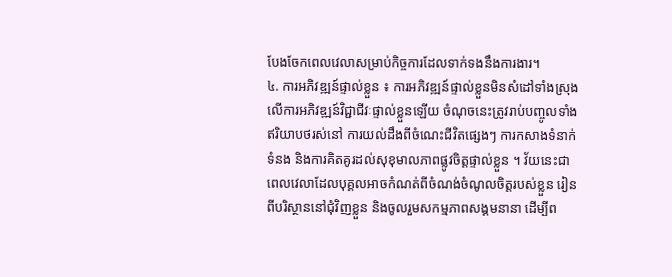បែងចែកពេលវេលាសម្រាប់កិច្ចការដែលទាក់ទងនឹងការងារ។
៤. ការអភិវឌ្ឍន៍ផ្ទាល់ខ្លួន ៖ ការអភិវឌ្ឍន៍ផ្ទាល់ខ្លួនមិនសំដៅទាំងស្រុងលើការអភិវឌ្ឍន៍វិជ្ជាជីវៈផ្ទាល់ខ្លួនឡើយ ចំណុចនេះត្រូវរាប់បញ្ចូលទាំងឥរិយាបថរស់នៅ ការយល់ដឹងពីចំណេះជីវិតផ្សេងៗ ការកសាងទំនាក់ទំនង និងការគិតគូរដល់សុខុមាលភាពផ្លូវចិត្តផ្ទាល់ខ្លួន ។ វ័យនេះជាពេលវេលាដែលបុគ្គលអាចកំណត់ពីចំណង់ចំណូលចិត្តរបស់ខ្លួន រៀនពីបរិស្ថាននៅជុំវិញខ្លួន និងចូលរួមសកម្មភាពសង្គមនានា ដើម្បីព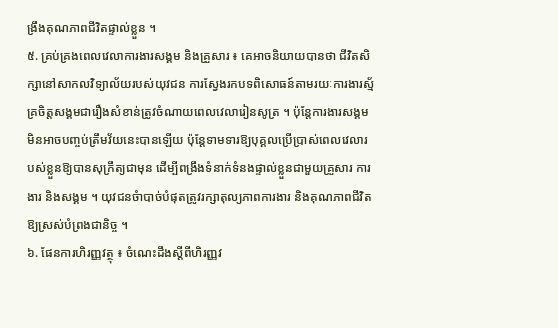ង្រឹងគុណភាពជីវិតផ្ទាល់ខ្លួន ។
៥. គ្រប់គ្រងពេលវេលាការងារសង្គម និងគ្រួសារ ៖ គេអាចនិយាយបានថា ជីវិតសិក្សានៅសាកលវិទ្យាល័យរបស់យុវជន ការស្វែងរកបទពិសោធន៍តាមរយៈការងារស្ម័គ្រចិត្តសង្គមជារឿងសំខាន់ត្រូវចំណាយពេលវេលារៀនសូត្រ ។ ប៉ុន្តែការងារសង្គមមិនអាចបញ្ចប់ត្រឹមវ័យនេះបានឡើយ ប៉ុន្តែទាមទារឱ្យបុគ្គលប្រើប្រាស់ពេលវេលារបស់ខ្លួនឱ្យបានសុក្រឹត្យជាមុន ដើម្បីពង្រឹងទំនាក់ទំនងផ្ទាល់ខ្លួនជាមួយគ្រួសារ ការងារ និងសង្គម ។ យុវជនចំាបាច់បំផុតត្រូវរក្សាតុល្យភាពការងារ និងគុណភាពជីវិតឱ្យស្រស់បំព្រងជានិច្ច ។
៦. ផែនការហិរញ្ញវត្ថុ ៖ ចំណេះដឹងស្តីពីហិរញ្ញវ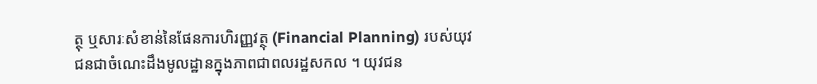ត្ថុ ឬសារៈសំខាន់នៃផែនការហិរញ្ញវត្ថុ (Financial Planning) របស់យុវជនជាចំណេះដឹងមូលដ្ឋានក្នុងភាពជាពលរដ្ឋសកល ។ យុវជន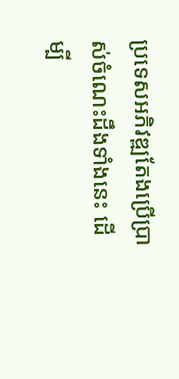ប្រទេសអភិវឌ្ឍតែងប្រើប្រាស់ចំណេះដឹងទាំងនេះ ដើម្បី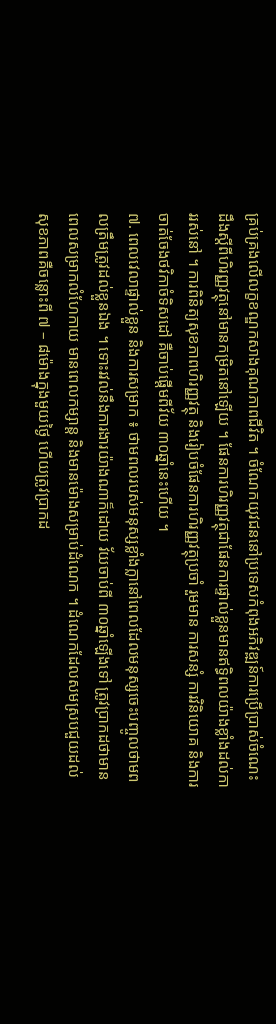គ្រប់គ្រងលើលក្ខខណ្ឌកសាងគុណភាពជីវិត ។ ចំណែកយុវជននៅប្រទេសកំពុងអភិវឌ្ឍន៍ការប្រើប្រាស់ចំណេះដឹងស្តីពីហិរញ្ញវត្ថុនៅមានកម្រិតនៅឡើយ ។ ផែនការហិរញ្ញវត្ថុជាផែនការផ្ទាល់ខ្លួនមានឥទ្ធិពលយ៉ាងខ្លាំងដល់ការរស់នៅ ។ ការពិនិត្យសុខភាពហិរញ្ញវត្ថុ និងរៀបចំផែនការហិរញ្ញវត្ថុប្រចាំ រួមមាន ការសន្សំ ការវិនិយោគ និងការចាត់ចែងថវិកាចំទិសដៅ គឺចាប់ផ្តើមពីវ័យ ៣០ឆ្នាំនេះហើយ ។
៧. ពេលវេលាផ្ទាល់ខ្លួន និងការសម្រាក ៖ ថាមពលរបស់មនុស្សខ្លាំងក្លានៅពេលដែលមនុស្សចេះបញ្ចូលថាមពលត្រឹមត្រូវដល់ខ្លួនឯង ។ ទោះរវល់នឹងការងារយ៉ាងណាក៏ដោយ វ័យចាប់ពី ៣០ឆ្នាំឡើងទៅ ត្រូវប្រាកដថាមានពេលសម្រាកលំហែកាយ មានពេលកម្សាន្ត និងមានម៉ោងសម្រាប់ដំណេក ។ ដំណេកដែលសមស្របជួយដល់សុខភាពគឺចន្លោះពី ៧ – ៨ម៉ោងក្នុងមួយថ្ងៃ ហើយត្រូវប្រាកដ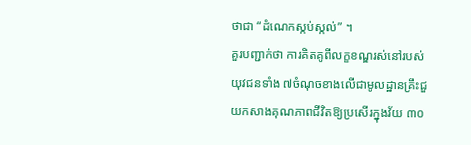ថាជា “ដំណេកស្កប់ស្កល់” ។
គួរបញ្ជាក់ថា ការគិតគូពីលក្ខខណ្ឌរស់នៅរបស់យុវជនទាំង ៧ចំណុចខាងលើជាមូលដ្ឋានគ្រឹះជួយកសាងគុណភាពជីវិតឱ្យប្រសើរក្នុងវ័យ ៣០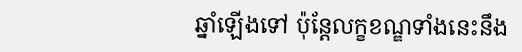ឆ្នាំឡើងទៅ ប៉ុន្តែលក្ខខណ្ឌទាំងនេះនឹង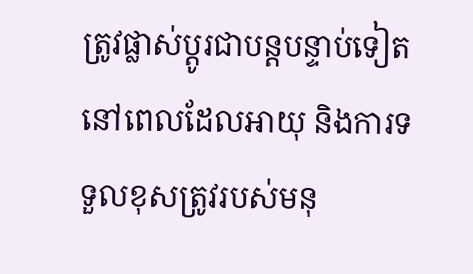ត្រូវផ្លាស់ប្តូរជាបន្តបន្ទាប់ទៀតនៅពេលដែលអាយុ និងការទទួលខុសត្រូវរបស់មនុ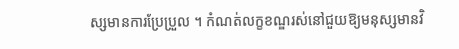ស្សមានការប្រែប្រួល ។ កំណត់លក្ខខណ្ឌរស់នៅជួយឱ្យមនុស្សមានវិ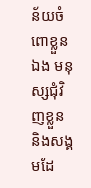ន័យចំពោខ្លួនឯង មនុស្សជុំវិញខ្លួន និងសង្គមដែ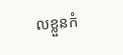លខ្លួនកំ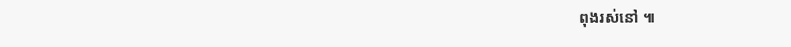ពុងរស់នៅ ៕